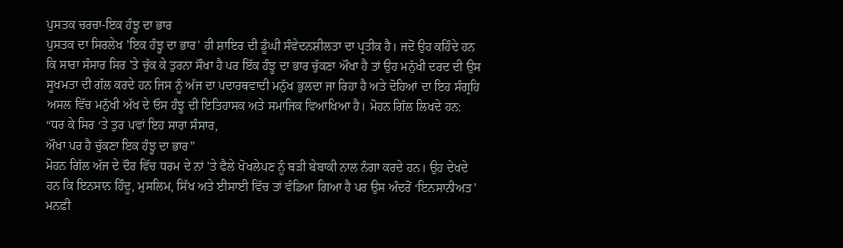ਪੁਸਤਕ ਚਰਚਾ-ਇਕ ਹੰਝੂ ਦਾ ਭਾਰ
ਪੁਸਤਕ ਦਾ ਸਿਰਲੇਖ 'ਇਕ ਹੰਝੂ ਦਾ ਭਾਰ' ਹੀ ਸ਼ਾਇਰ ਦੀ ਡੂੰਘੀ ਸੰਵੇਦਨਸ਼ੀਲਤਾ ਦਾ ਪ੍ਰਤੀਕ ਹੈ। ਜਦੋਂ ਉਹ ਕਹਿੰਦੇ ਹਨ ਕਿ ਸਾਰਾ ਸੰਸਾਰ ਸਿਰ 'ਤੇ ਚੁੱਕ ਕੇ ਤੁਰਨਾ ਸੌਖਾ ਹੈ ਪਰ ਇੱਕ ਹੰਝੂ ਦਾ ਭਾਰ ਚੁੱਕਣਾ ਔਖਾ ਹੈ ਤਾਂ ਉਹ ਮਨੁੱਖੀ ਦਰਦ ਦੀ ਉਸ ਸੂਖਮਤਾ ਦੀ ਗੱਲ ਕਰਦੇ ਹਨ ਜਿਸ ਨੂੰ ਅੱਜ ਦਾ ਪਦਾਰਥਵਾਦੀ ਮਨੁੱਖ ਭੁਲਦਾ ਜਾ ਰਿਹਾ ਹੈ ਅਤੇ ਦੋਹਿਆਂ ਦਾ ਇਹ ਸੰਗ੍ਰਹਿ ਅਸਲ ਵਿੱਚ ਮਨੁੱਖੀ ਅੱਖ ਦੇ ਓਸ ਹੰਝੂ ਦੀ ਇਤਿਹਾਸਕ ਅਤੇ ਸਮਾਜਿਕ ਵਿਆਖਿਆ ਹੈ। ਮੋਹਨ ਗਿੱਲ ਲਿਖਦੇ ਹਨ:
“ਧਰ ਕੇ ਸਿਰ ‘ਤੇ ਤੁਰ ਪਵਾਂ ਇਹ ਸਾਰਾ ਸੰਸਾਰ,
ਔਖਾ ਪਰ ਹੈ ਚੁੱਕਣਾ ਇਕ ਹੰਝੂ ਦਾ ਭਾਰ”
ਮੋਹਨ ਗਿੱਲ ਅੱਜ ਦੇ ਦੌਰ ਵਿੱਚ ਧਰਮ ਦੇ ਨਾਂ 'ਤੇ ਫੈਲੇ ਖੋਖਲੇਪਣ ਨੂੰ ਬੜੀ ਬੇਬਾਕੀ ਨਾਲ ਨੰਗਾ ਕਰਦੇ ਹਨ। ਉਹ ਦੇਖਦੇ ਹਨ ਕਿ ਇਨਸਾਨ ਹਿੰਦੂ, ਮੁਸਲਿਮ, ਸਿੱਖ ਅਤੇ ਈਸਾਈ ਵਿੱਚ ਤਾਂ ਵੰਡਿਆ ਗਿਆ ਹੈ ਪਰ ਉਸ ਅੰਦਰੋਂ ‘ਇਨਸਾਨੀਅਤ’ ਮਨਫ਼ੀ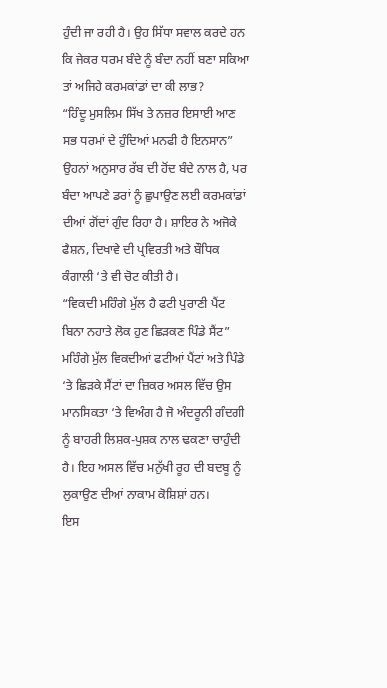ਹੁੰਦੀ ਜਾ ਰਹੀ ਹੈ। ਉਹ ਸਿੱਧਾ ਸਵਾਲ ਕਰਦੇ ਹਨ ਕਿ ਜੇਕਰ ਧਰਮ ਬੰਦੇ ਨੂੰ ਬੰਦਾ ਨਹੀਂ ਬਣਾ ਸਕਿਆ ਤਾਂ ਅਜਿਹੇ ਕਰਮਕਾਂਡਾਂ ਦਾ ਕੀ ਲਾਭ?
“ਹਿੰਦੂ ਮੁਸਲਿਮ ਸਿੱਖ ਤੇ ਨਜ਼ਰ ਇਸਾਈ ਆਣ
ਸਭ ਧਰਮਾਂ ਦੇ ਹੁੰਦਿਆਂ ਮਨਫੀ ਹੈ ਇਨਸਾਨ”
ਉਹਨਾਂ ਅਨੁਸਾਰ ਰੱਬ ਦੀ ਹੋਂਦ ਬੰਦੇ ਨਾਲ ਹੈ, ਪਰ ਬੰਦਾ ਆਪਣੇ ਡਰਾਂ ਨੂੰ ਛੁਪਾਉਣ ਲਈ ਕਰਮਕਾਂਡਾਂ ਦੀਆਂ ਗੋਂਦਾਂ ਗੁੰਦ ਰਿਹਾ ਹੈ। ਸ਼ਾਇਰ ਨੇ ਅਜੋਕੇ ਫੈਸ਼ਨ, ਦਿਖਾਵੇ ਦੀ ਪ੍ਰਵਿਰਤੀ ਅਤੇ ਬੌਧਿਕ ਕੰਗਾਲੀ ‘ਤੇ ਵੀ ਚੋਟ ਕੀਤੀ ਹੈ।
“ਵਿਕਦੀ ਮਹਿੰਗੇ ਮੁੱਲ ਹੈ ਫਟੀ ਪੁਰਾਣੀ ਪੈਂਟ
ਬਿਨਾ ਨਹਾਤੇ ਲੋਕ ਹੁਣ ਛਿੜਕਣ ਪਿੰਡੇ ਸੈਂਟ”
ਮਹਿੰਗੇ ਮੁੱਲ ਵਿਕਦੀਆਂ ਫਟੀਆਂ ਪੈਂਟਾਂ ਅਤੇ ਪਿੰਡੇ ‘ਤੇ ਛਿੜਕੇ ਸੈਂਟਾਂ ਦਾ ਜ਼ਿਕਰ ਅਸਲ ਵਿੱਚ ਉਸ ਮਾਨਸਿਕਤਾ ‘ਤੇ ਵਿਅੰਗ ਹੈ ਜੋ ਅੰਦਰੂਨੀ ਗੰਦਗੀ ਨੂੰ ਬਾਹਰੀ ਲਿਸ਼ਕ-ਪੁਸ਼ਕ ਨਾਲ ਢਕਣਾ ਚਾਹੁੰਦੀ ਹੈ। ਇਹ ਅਸਲ ਵਿੱਚ ਮਨੁੱਖੀ ਰੂਹ ਦੀ ਬਦਬੂ ਨੂੰ ਲੁਕਾਉਣ ਦੀਆਂ ਨਾਕਾਮ ਕੋਸ਼ਿਸ਼ਾਂ ਹਨ।
ਇਸ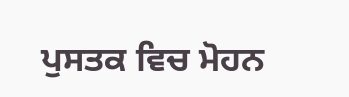ਪੁਸਤਕ ਵਿਚ ਮੋਹਨ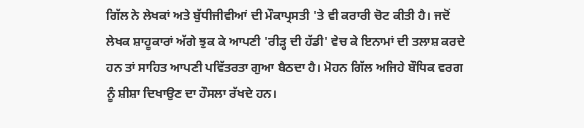ਗਿੱਲ ਨੇ ਲੇਖਕਾਂ ਅਤੇ ਬੁੱਧੀਜੀਵੀਆਂ ਦੀ ਮੌਕਾਪ੍ਰਸਤੀ 'ਤੇ ਵੀ ਕਰਾਰੀ ਚੋਟ ਕੀਤੀ ਹੈ। ਜਦੋਂ ਲੇਖਕ ਸ਼ਾਹੂਕਾਰਾਂ ਅੱਗੇ ਝੁਕ ਕੇ ਆਪਣੀ 'ਰੀੜ੍ਹ ਦੀ ਹੱਡੀ' ਵੇਚ ਕੇ ਇਨਾਮਾਂ ਦੀ ਤਲਾਸ਼ ਕਰਦੇ ਹਨ ਤਾਂ ਸਾਹਿਤ ਆਪਣੀ ਪਵਿੱਤਰਤਾ ਗੁਆ ਬੈਠਦਾ ਹੈ। ਮੋਹਨ ਗਿੱਲ ਅਜਿਹੇ ਬੌਧਿਕ ਵਰਗ ਨੂੰ ਸ਼ੀਸ਼ਾ ਦਿਖਾਉਣ ਦਾ ਹੌਸਲਾ ਰੱਖਦੇ ਹਨ।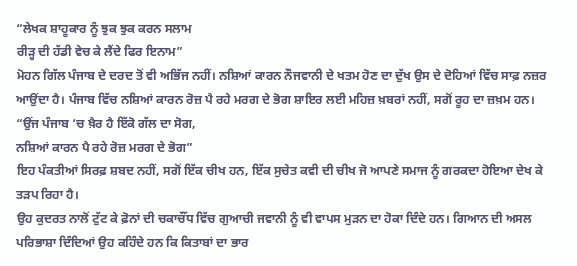“ਲੇਖਕ ਸ਼ਾਹੂਕਾਰ ਨੂੰ ਝੁਕ ਝੁਕ ਕਰਨ ਸਲਾਮ
ਰੀੜ੍ਹ ਦੀ ਹੱਡੀ ਵੇਚ ਕੇ ਲੈਂਦੇ ਫਿਰ ਇਨਾਮ”
ਮੋਹਨ ਗਿੱਲ ਪੰਜਾਬ ਦੇ ਦਰਦ ਤੋਂ ਵੀ ਅਭਿੱਜ ਨਹੀਂ। ਨਸ਼ਿਆਂ ਕਾਰਨ ਨੌਜਵਾਨੀ ਦੇ ਖਤਮ ਹੋਣ ਦਾ ਦੁੱਖ ਉਸ ਦੇ ਦੋਹਿਆਂ ਵਿੱਚ ਸਾਫ਼ ਨਜ਼ਰ ਆਉਂਦਾ ਹੈ। ਪੰਜਾਬ ਵਿੱਚ ਨਸ਼ਿਆਂ ਕਾਰਨ ਰੋਜ਼ ਪੈ ਰਹੇ ਮਰਗ ਦੇ ਭੋਗ ਸ਼ਾਇਰ ਲਈ ਮਹਿਜ਼ ਖ਼ਬਰਾਂ ਨਹੀਂ, ਸਗੋਂ ਰੂਹ ਦਾ ਜ਼ਖ਼ਮ ਹਨ।
“ਉਂਜ ਪੰਜਾਬ ‘ਚ ਖ਼ੈਰ ਹੈ ਇੱਕੋ ਗੱਲ ਦਾ ਸੋਗ,
ਨਸ਼ਿਆਂ ਕਾਰਨ ਪੈ ਰਹੇ ਰੋਜ਼ ਮਰਗ ਦੇ ਭੋਗ”
ਇਹ ਪੰਕਤੀਆਂ ਸਿਰਫ਼ ਸ਼ਬਦ ਨਹੀਂ, ਸਗੋਂ ਇੱਕ ਚੀਖ ਹਨ, ਇੱਕ ਸੁਚੇਤ ਕਵੀ ਦੀ ਚੀਖ ਜੋ ਆਪਣੇ ਸਮਾਜ ਨੂੰ ਗਰਕਦਾ ਹੋਇਆ ਦੇਖ ਕੇ ਤੜਪ ਰਿਹਾ ਹੈ।
ਉਹ ਕੁਦਰਤ ਨਾਲੋਂ ਟੁੱਟ ਕੇ ਫ਼ੋਨਾਂ ਦੀ ਚਕਾਚੌਂਧ ਵਿੱਚ ਗੁਆਚੀ ਜਵਾਨੀ ਨੂੰ ਵੀ ਵਾਪਸ ਮੁੜਨ ਦਾ ਹੋਕਾ ਦਿੰਦੇ ਹਨ। ਗਿਆਨ ਦੀ ਅਸਲ ਪਰਿਭਾਸ਼ਾ ਦਿੰਦਿਆਂ ਉਹ ਕਹਿੰਦੇ ਹਨ ਕਿ ਕਿਤਾਬਾਂ ਦਾ ਭਾਰ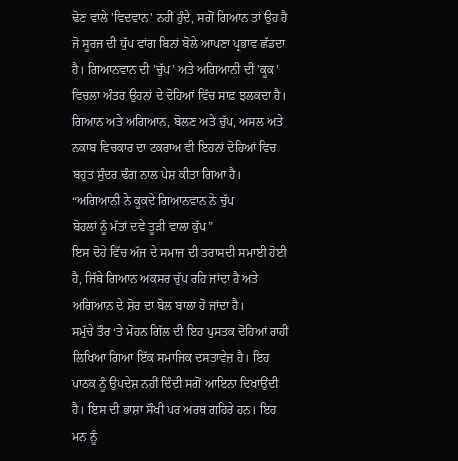ਢੋਣ ਵਾਲੇ 'ਵਿਦਵਾਨ' ਨਹੀਂ ਹੁੰਦੇ, ਸਗੋਂ ਗਿਆਨ ਤਾਂ ਉਹ ਹੈ ਜੋ ਸੂਰਜ ਦੀ ਧੁੱਪ ਵਾਂਗ ਬਿਨਾਂ ਬੋਲੇ ਆਪਣਾ ਪ੍ਰਭਾਵ ਛੱਡਦਾ ਹੈ। ਗਿਆਨਵਾਨ ਦੀ 'ਚੁੱਪ' ਅਤੇ ਅਗਿਆਨੀ ਦੀ 'ਕੂਕ' ਵਿਚਲਾ ਅੰਤਰ ਉਹਨਾਂ ਦੇ ਦੋਹਿਆਂ ਵਿੱਚ ਸਾਫ਼ ਝਲਕਦਾ ਹੈ। ਗਿਆਨ ਅਤੇ ਅਗਿਆਨ, ਬੋਲਣ ਅਤੇ ਚੁੱਪ, ਅਸਲ ਅਤੇ ਨਕਾਬ ਵਿਚਕਾਰ ਦਾ ਟਕਰਾਅ ਵੀ ਇਹਨਾਂ ਦੋਹਿਆਂ ਵਿਚ ਬਹੁਤ ਸੁੰਦਰ ਢੰਗ ਨਾਲ ਪੇਸ਼ ਕੀਤਾ ਗਿਆ ਹੈ।
“ਅਗਿਆਨੀ ਨੇ ਕੂਕਦੇ ਗਿਆਨਵਾਨ ਨੇ ਚੁੱਪ
ਬੋਹਲਾਂ ਨੂੰ ਮੱਤਾਂ ਦਵੇ ਤੂੜੀ ਵਾਲਾ ਕੁੱਪ”
ਇਸ ਦੋਹੇ ਵਿੱਚ ਅੱਜ ਦੇ ਸਮਾਜ ਦੀ ਤਰਾਸਦੀ ਸਮਾਈ ਹੋਈ ਹੈ, ਜਿੱਥੇ ਗਿਆਨ ਅਕਸਰ ਚੁੱਪ ਰਹਿ ਜਾਂਦਾ ਹੈ ਅਤੇ ਅਗਿਆਨ ਦੇ ਸ਼ੋਰ ਦਾ ਬੋਲ ਬਾਲਾ ਹੋ ਜਾਂਦਾ ਹੈ।
ਸਮੁੱਚੇ ਤੌਰ ‘ਤੇ ਮੋਹਨ ਗਿੱਲ ਦੀ ਇਹ ਪੁਸਤਕ ਦੋਹਿਆਂ ਰਾਹੀਂ ਲਿਖਿਆ ਗਿਆ ਇੱਕ ਸਮਾਜਿਕ ਦਸਤਾਵੇਜ਼ ਹੈ। ਇਹ ਪਾਠਕ ਨੂੰ ਉਪਦੇਸ਼ ਨਹੀਂ ਦਿੰਦੀ ਸਗੋਂ ਆਇਨਾ ਦਿਖਾਉਂਦੀ ਹੈ। ਇਸ ਦੀ ਭਾਸ਼ਾ ਸੌਖੀ ਪਰ ਅਰਥ ਗਹਿਰੇ ਹਨ। ਇਹ ਮਨ ਨੂੰ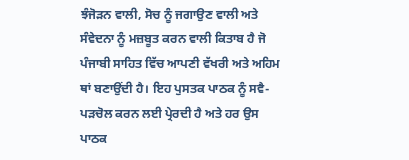ਝੰਜੋੜਨ ਵਾਲੀ, ਸੋਚ ਨੂੰ ਜਗਾਉਣ ਵਾਲੀ ਅਤੇ ਸੰਵੇਦਨਾ ਨੂੰ ਮਜ਼ਬੂਤ ਕਰਨ ਵਾਲੀ ਕਿਤਾਬ ਹੈ ਜੋ ਪੰਜਾਬੀ ਸਾਹਿਤ ਵਿੱਚ ਆਪਣੀ ਵੱਖਰੀ ਅਤੇ ਅਹਿਮ ਥਾਂ ਬਣਾਉਂਦੀ ਹੈ। ਇਹ ਪੁਸਤਕ ਪਾਠਕ ਨੂੰ ਸਵੈ-ਪੜਚੋਲ ਕਰਨ ਲਈ ਪ੍ਰੇਰਦੀ ਹੈ ਅਤੇ ਹਰ ਉਸ ਪਾਠਕ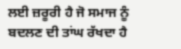ਲਈ ਜ਼ਰੂਰੀ ਹੈ ਜੋ ਸਮਾਜ ਨੂੰ ਬਦਲਣ ਦੀ ਤਾਂਘ ਰੱਖਦਾ ਹੈ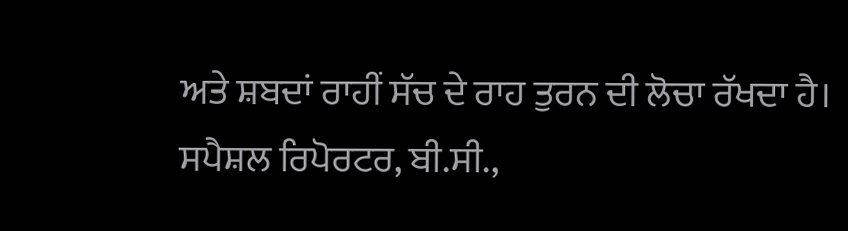ਅਤੇ ਸ਼ਬਦਾਂ ਰਾਹੀਂ ਸੱਚ ਦੇ ਰਾਹ ਤੁਰਨ ਦੀ ਲੋਚਾ ਰੱਖਦਾ ਹੈ।
ਸਪੈਸ਼ਲ ਰਿਪੋਰਟਰ, ਬੀ.ਸੀ.,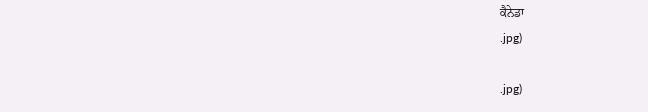ਕੈਨੇਡਾ
.jpg)

.jpg)